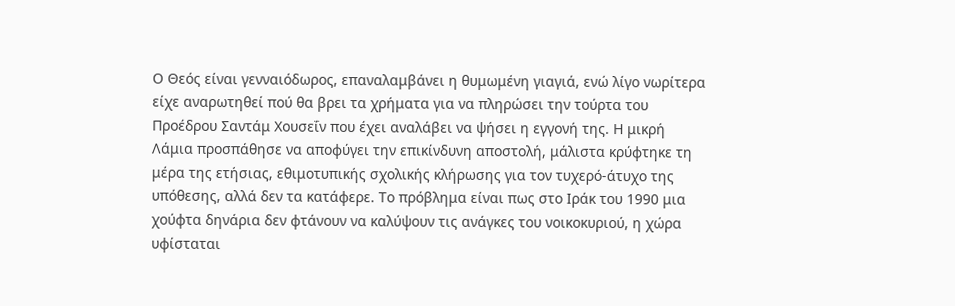Ο Θεός είναι γενναιόδωρος, επαναλαμβάνει η θυμωμένη γιαγιά, ενώ λίγο νωρίτερα είχε αναρωτηθεί πού θα βρει τα χρήματα για να πληρώσει την τούρτα του Προέδρου Σαντάμ Χουσεΐν που έχει αναλάβει να ψήσει η εγγονή της. Η μικρή Λάμια προσπάθησε να αποφύγει την επικίνδυνη αποστολή, μάλιστα κρύφτηκε τη μέρα της ετήσιας, εθιμοτυπικής σχολικής κλήρωσης για τον τυχερό-άτυχο της υπόθεσης, αλλά δεν τα κατάφερε. Το πρόβλημα είναι πως στο Ιράκ του 1990 μια χούφτα δηνάρια δεν φτάνουν να καλύψουν τις ανάγκες του νοικοκυριού, η χώρα υφίσταται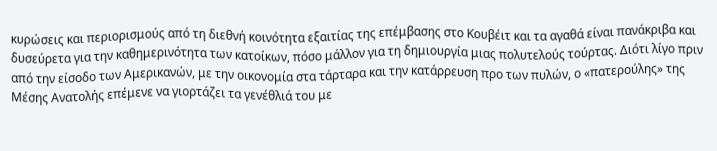κυρώσεις και περιορισμούς από τη διεθνή κοινότητα εξαιτίας της επέμβασης στο Κουβέιτ και τα αγαθά είναι πανάκριβα και δυσεύρετα για την καθημερινότητα των κατοίκων, πόσο μάλλον για τη δημιουργία μιας πολυτελούς τούρτας. Διότι λίγο πριν από την είσοδο των Αμερικανών, με την οικονομία στα τάρταρα και την κατάρρευση προ των πυλών, ο «πατερούλης» της Μέσης Ανατολής επέμενε να γιορτάζει τα γενέθλιά του με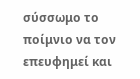σύσσωμο το ποίμνιο να τον επευφημεί και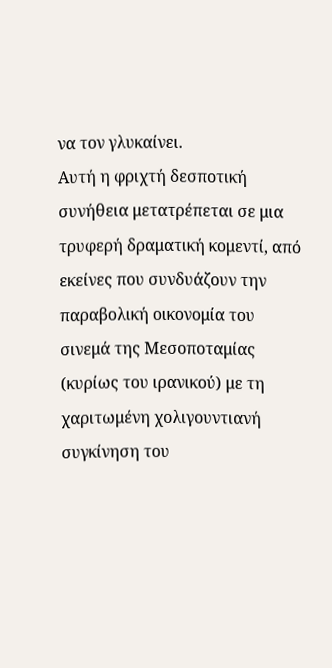να τον γλυκαίνει.
Αυτή η φριχτή δεσποτική συνήθεια μετατρέπεται σε μια τρυφερή δραματική κομεντί, από εκείνες που συνδυάζουν την παραβολική οικονομία του σινεμά της Μεσοποταμίας (κυρίως του ιρανικού) με τη χαριτωμένη χολιγουντιανή συγκίνηση του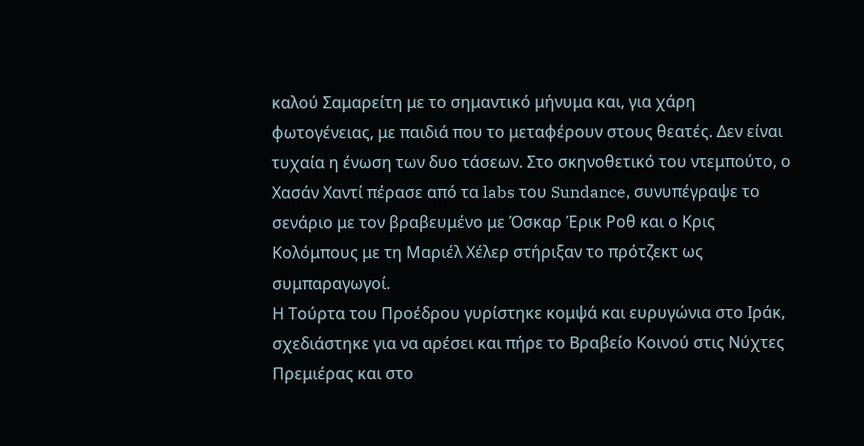καλού Σαμαρείτη με το σημαντικό μήνυμα και, για χάρη φωτογένειας, με παιδιά που το μεταφέρουν στους θεατές. Δεν είναι τυχαία η ένωση των δυο τάσεων. Στο σκηνοθετικό του ντεμπούτο, ο Χασάν Χαντί πέρασε από τα labs του Sundance, συνυπέγραψε το σενάριο με τον βραβευμένο με Όσκαρ Έρικ Ροθ και ο Κρις Κολόμπους με τη Μαριέλ Χέλερ στήριξαν το πρότζεκτ ως συμπαραγωγοί.
Η Τούρτα του Προέδρου γυρίστηκε κομψά και ευρυγώνια στο Ιράκ, σχεδιάστηκε για να αρέσει και πήρε το Βραβείο Κοινού στις Νύχτες Πρεμιέρας και στο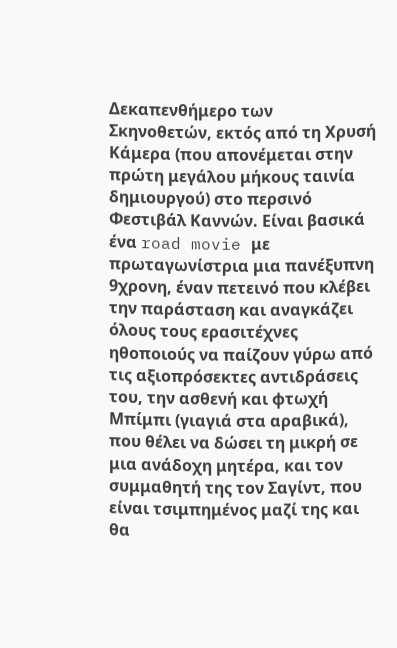Δεκαπενθήμερο των Σκηνοθετών, εκτός από τη Χρυσή Κάμερα (που απονέμεται στην πρώτη μεγάλου μήκους ταινία δημιουργού) στο περσινό Φεστιβάλ Καννών. Είναι βασικά ένα road movie με πρωταγωνίστρια μια πανέξυπνη 9χρονη, έναν πετεινό που κλέβει την παράσταση και αναγκάζει όλους τους ερασιτέχνες ηθοποιούς να παίζουν γύρω από τις αξιοπρόσεκτες αντιδράσεις του, την ασθενή και φτωχή Μπίμπι (γιαγιά στα αραβικά), που θέλει να δώσει τη μικρή σε μια ανάδοχη μητέρα, και τον συμμαθητή της τον Σαγίντ, που είναι τσιμπημένος μαζί της και θα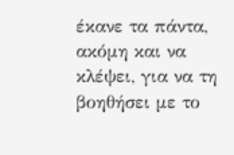έκανε τα πάντα, ακόμη και να κλέψει, για να τη βοηθήσει με το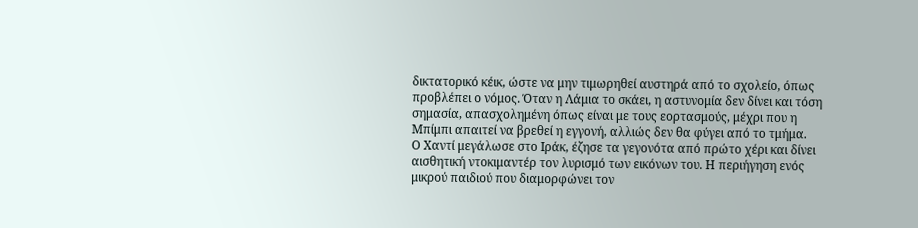δικτατορικό κέικ, ώστε να μην τιμωρηθεί αυστηρά από το σχολείο, όπως προβλέπει ο νόμος. Όταν η Λάμια το σκάει, η αστυνομία δεν δίνει και τόση σημασία, απασχολημένη όπως είναι με τους εορτασμούς, μέχρι που η Μπίμπι απαιτεί να βρεθεί η εγγονή, αλλιώς δεν θα φύγει από το τμήμα.
Ο Χαντί μεγάλωσε στο Ιράκ, έζησε τα γεγονότα από πρώτο χέρι και δίνει αισθητική ντοκιμαντέρ τον λυρισμό των εικόνων του. Η περιήγηση ενός μικρού παιδιού που διαμορφώνει τον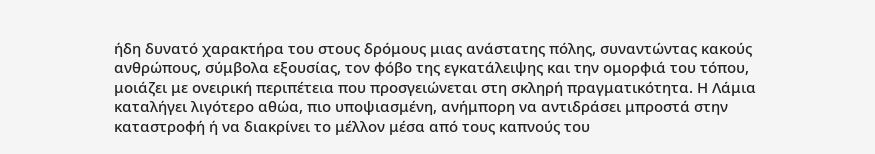ήδη δυνατό χαρακτήρα του στους δρόμους μιας ανάστατης πόλης, συναντώντας κακούς ανθρώπους, σύμβολα εξουσίας, τον φόβο της εγκατάλειψης και την ομορφιά του τόπου, μοιάζει με ονειρική περιπέτεια που προσγειώνεται στη σκληρή πραγματικότητα. Η Λάμια καταλήγει λιγότερο αθώα, πιο υποψιασμένη, ανήμπορη να αντιδράσει μπροστά στην καταστροφή ή να διακρίνει το μέλλον μέσα από τους καπνούς του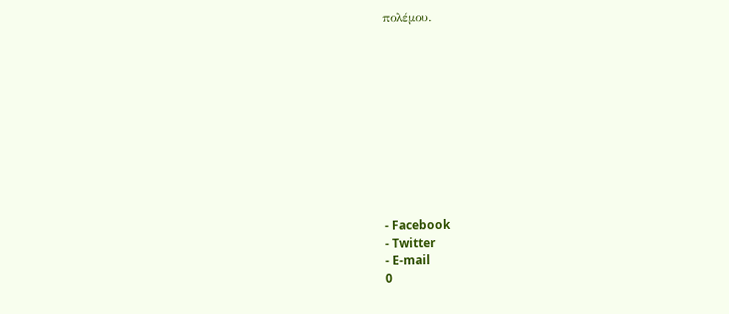πολέμου.











- Facebook
- Twitter
- E-mail
0